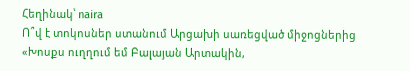Հեղինակ՝ naira
Ո՞վ է տոկոսներ ստանում Արցախի սառեցված միջոցներից
«Խոսքս ուղղում եմ Բալայան Արտակին,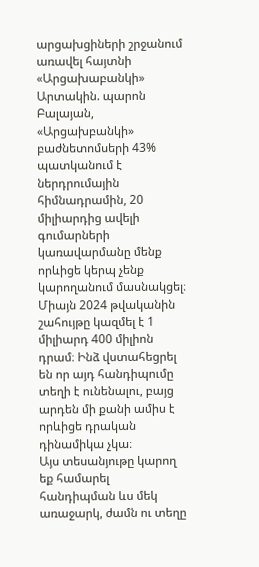արցախցիների շրջանում առավել հայտնի «Արցախաբանկի» Արտակին. պարոն Բալայան, «Արցախբանկի» բաժնետոմսերի 43% պատկանում է ներդրումային հիմնադրամին, 20 միլիարդից ավելի գումարների կառավարմանը մենք որևիցե կերպ չենք կարողանում մասնակցել։
Միայն 2024 թվականին շահույթը կազմել է 1 միլիարդ 400 միլիոն դրամ։ Ինձ վստահեցրել են որ այդ հանդիպումը տեղի է ունենալու, բայց արդեն մի քանի ամիս է որևիցե դրական դինամիկա չկա։
Այս տեսանյութը կարող եք համարել հանդիպման ևս մեկ առաջարկ, ժամն ու տեղը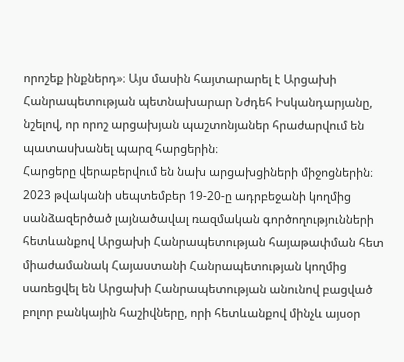որոշեք ինքներդ»։ Այս մասին հայտարարել է Արցախի Հանրապետության պետնախարար Նժդեհ Իսկանդարյանը, նշելով, որ որոշ արցախյան պաշտոնյաներ հրաժարվում են պատասխանել պարզ հարցերին։
Հարցերը վերաբերվում են նախ արցախցիների միջոցներին։
2023 թվականի սեպտեմբեր 19-20-ը ադրբեջանի կողմից սանձազերծած լայնածավալ ռազմական գործողությունների հետևանքով Արցախի Հանրապետության հայաթափման հետ միաժամանակ Հայաստանի Հանրապետության կողմից սառեցվել են Արցախի Հանրապետության անունով բացված բոլոր բանկային հաշիվները, որի հետևանքով մինչև այսօր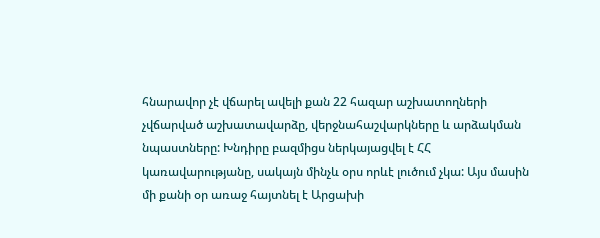հնարավոր չէ վճարել ավելի քան 22 հազար աշխատողների չվճարված աշխատավարձը, վերջնահաշվարկները և արձակման նպաստները: Խնդիրը բազմիցս ներկայացվել է ՀՀ կառավարությանը, սակայն մինչև օրս որևէ լուծում չկա: Այս մասին մի քանի օր առաջ հայտնել է Արցախի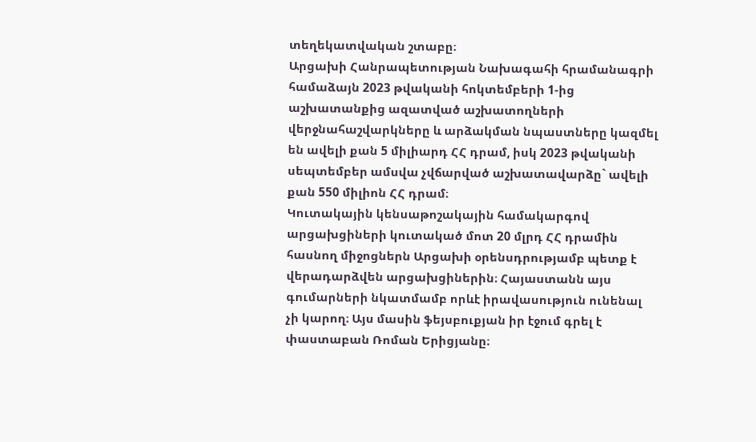տեղեկատվական շտաբը։
Արցախի Հանրապետության Նախագահի հրամանագրի համաձայն 2023 թվականի հոկտեմբերի 1-ից աշխատանքից ազատված աշխատողների վերջնահաշվարկները և արձակման նպաստները կազմել են ավելի քան 5 միլիարդ ՀՀ դրամ, իսկ 2023 թվականի սեպտեմբեր ամսվա չվճարված աշխատավարձը` ավելի քան 550 միլիոն ՀՀ դրամ։
Կուտակային կենսաթոշակային համակարգով արցախցիների կուտակած մոտ 20 մլրդ ՀՀ դրամին հասնող միջոցներն Արցախի օրենսդրությամբ պետք է վերադարձվեն արցախցիներին։ Հայաստանն այս գումարների նկատմամբ որևէ իրավասություն ունենալ չի կարող։ Այս մասին ֆեյսբուքյան իր էջում գրել է փաստաբան Ռոման Երիցյանը։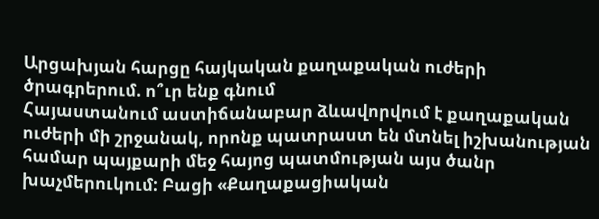Արցախյան հարցը հայկական քաղաքական ուժերի ծրագրերում. ո՞ւր ենք գնում
Հայաստանում աստիճանաբար ձևավորվում է քաղաքական ուժերի մի շրջանակ, որոնք պատրաստ են մտնել իշխանության համար պայքարի մեջ հայոց պատմության այս ծանր խաչմերուկում: Բացի «Քաղաքացիական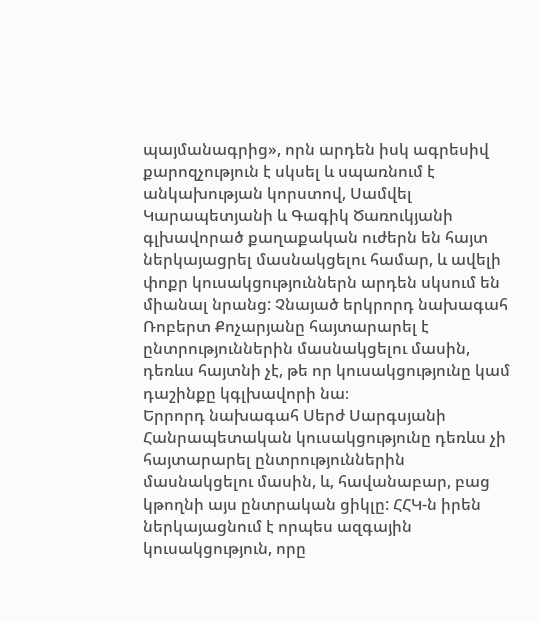պայմանագրից», որն արդեն իսկ ագրեսիվ քարոզչություն է սկսել և սպառնում է անկախության կորստով, Սամվել Կարապետյանի և Գագիկ Ծառուկյանի գլխավորած քաղաքական ուժերն են հայտ ներկայացրել մասնակցելու համար, և ավելի փոքր կուսակցություններն արդեն սկսում են միանալ նրանց: Չնայած երկրորդ նախագահ Ռոբերտ Քոչարյանը հայտարարել է ընտրություններին մասնակցելու մասին, դեռևս հայտնի չէ, թե որ կուսակցությունը կամ դաշինքը կգլխավորի նա։
Երրորդ նախագահ Սերժ Սարգսյանի Հանրապետական կուսակցությունը դեռևս չի հայտարարել ընտրություններին մասնակցելու մասին, և, հավանաբար, բաց կթողնի այս ընտրական ցիկլը: ՀՀԿ-ն իրեն ներկայացնում է որպես ազգային կուսակցություն, որը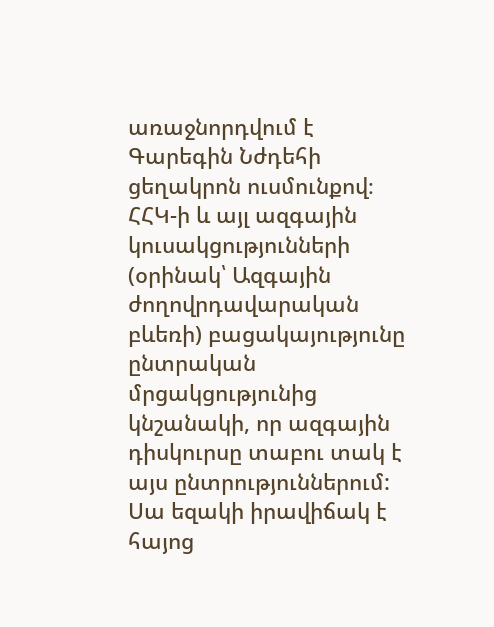առաջնորդվում է Գարեգին Նժդեհի ցեղակրոն ուսմունքով։
ՀՀԿ-ի և այլ ազգային կուսակցությունների (օրինակ՝ Ազգային ժողովրդավարական բևեռի) բացակայությունը ընտրական մրցակցությունից կնշանակի, որ ազգային դիսկուրսը տաբու տակ է այս ընտրություններում: Սա եզակի իրավիճակ է հայոց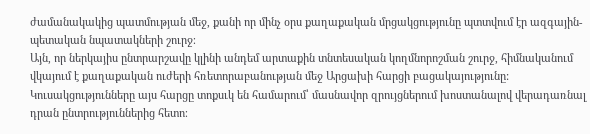ժամանակակից պատմության մեջ, քանի որ մինչ օրս քաղաքական մրցակցությունը պտտվում էր ազգային-պետական նպատակների շուրջ։
Այն, որ ներկայիս ընտրարշավը կլինի անդեմ արտաքին տնտեսական կողմնորոշման շուրջ, հիմնականում վկայում է քաղաքական ուժերի հռետորաբանության մեջ Արցախի հարցի բացակայությունը: Կուսակցությունները այս հարցը տոքսւկ են համարում՝ մասնավոր զրույցներում խոստանալով վերադառնալ դրան ընտրություններից հետո։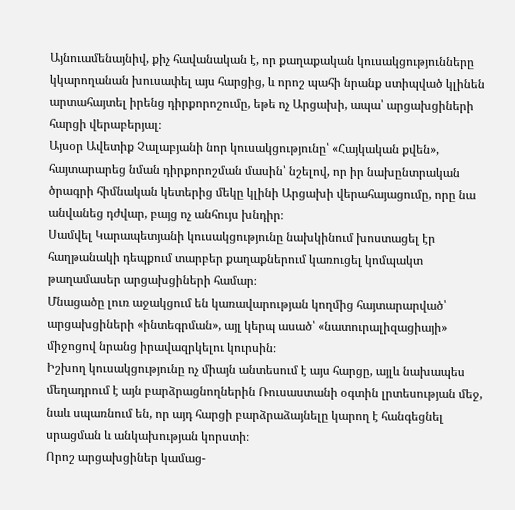Այնուամենայնիվ, քիչ հավանական է, որ քաղաքական կուսակցությունները կկարողանան խուսափել այս հարցից, և որոշ պահի նրանք ստիպված կլինեն արտահայտել իրենց դիրքորոշումը, եթե ոչ Արցախի, ապա՝ արցախցիների հարցի վերաբերյալ։
Այսօր Ավետիք Չալաբյանի նոր կուսակցությունը՝ «Հայկական քվեն», հայտարարեց նման դիրքորոշման մասին՝ նշելով, որ իր նախընտրական ծրագրի հիմնական կետերից մեկը կլինի Արցախի վերահայացումը, որը նա անվանեց դժվար, բայց ոչ անհույս խնդիր։
Սամվել Կարապետյանի կուսակցությունը նախկինում խոստացել էր հաղթանակի դեպքում տարբեր քաղաքներում կառուցել կոմպակտ թաղամասեր արցախցիների համար։
Մնացածը լուռ աջակցում են կառավարության կողմից հայտարարված՝ արցախցիների «ինտեգրման», այլ կերպ ասած՝ «նատուրալիզացիայի» միջոցով նրանց իրավազրկելու կուրսին։
Իշխող կուսակցությունը ոչ միայն անտեսում է այս հարցը, այլև նախապես մեղադրում է այն բարձրացնողներին Ռուսաստանի օգտին լրտեսության մեջ, նաև սպառնում են, որ այդ հարցի բարձրաձայնելը կարող է հանգեցնել սրացման և անկախության կորստի։
Որոշ արցախցիներ կամաց-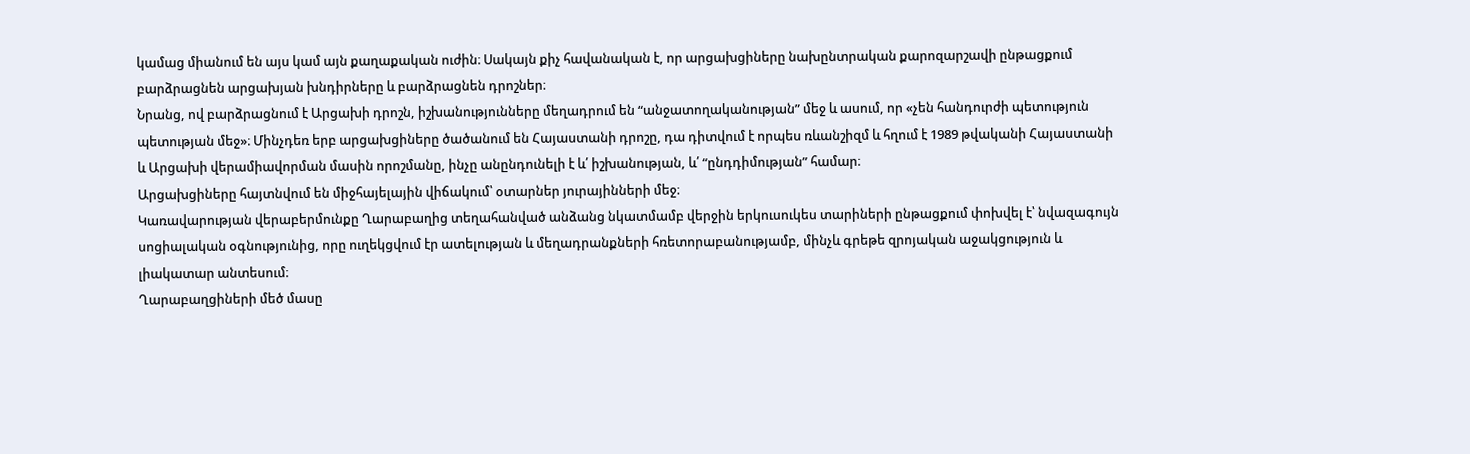կամաց միանում են այս կամ այն քաղաքական ուժին։ Սակայն քիչ հավանական է, որ արցախցիները նախընտրական քարոզարշավի ընթացքում բարձրացնեն արցախյան խնդիրները և բարձրացնեն դրոշներ։
Նրանց, ով բարձրացնում է Արցախի դրոշն, իշխանությունները մեղադրում են “անջատողականության” մեջ և ասում, որ «չեն հանդուրժի պետություն պետության մեջ»։ Մինչդեռ երբ արցախցիները ծածանում են Հայաստանի դրոշը, դա դիտվում է որպես ռևանշիզմ և հղում է 1989 թվականի Հայաստանի և Արցախի վերամիավորման մասին որոշմանը, ինչը անընդունելի է և՛ իշխանության, և՛ “ընդդիմության” համար։
Արցախցիները հայտնվում են միջհայելային վիճակում՝ օտարներ յուրայինների մեջ։
Կառավարության վերաբերմունքը Ղարաբաղից տեղահանված անձանց նկատմամբ վերջին երկուսուկես տարիների ընթացքում փոխվել է՝ նվազագույն սոցիալական օգնությունից, որը ուղեկցվում էր ատելության և մեղադրանքների հռետորաբանությամբ, մինչև գրեթե զրոյական աջակցություն և լիակատար անտեսում։
Ղարաբաղցիների մեծ մասը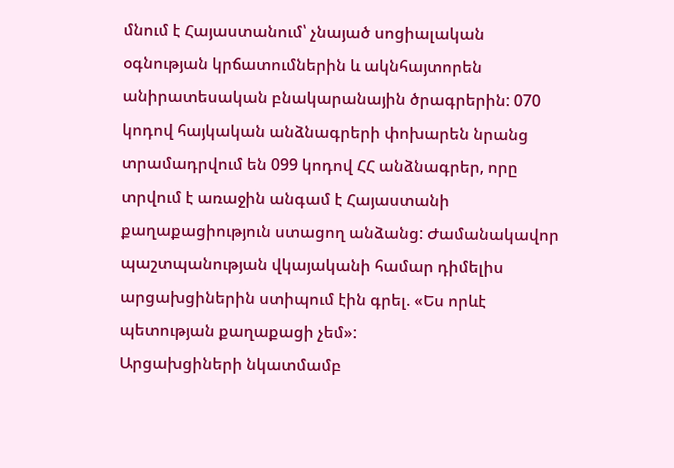մնում է Հայաստանում՝ չնայած սոցիալական օգնության կրճատումներին և ակնհայտորեն անիրատեսական բնակարանային ծրագրերին: 070 կոդով հայկական անձնագրերի փոխարեն նրանց տրամադրվում են 099 կոդով ՀՀ անձնագրեր, որը տրվում է առաջին անգամ է Հայաստանի քաղաքացիություն ստացող անձանց: Ժամանակավոր պաշտպանության վկայականի համար դիմելիս արցախցիներին ստիպում էին գրել. «Ես որևէ պետության քաղաքացի չեմ»:
Արցախցիների նկատմամբ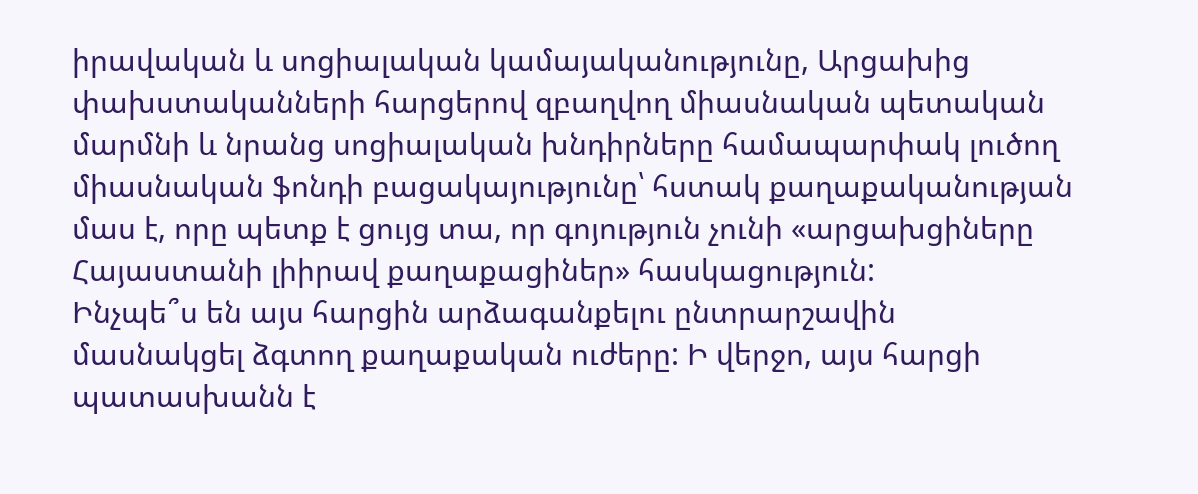իրավական և սոցիալական կամայականությունը, Արցախից փախստականների հարցերով զբաղվող միասնական պետական մարմնի և նրանց սոցիալական խնդիրները համապարփակ լուծող միասնական ֆոնդի բացակայությունը՝ հստակ քաղաքականության մաս է, որը պետք է ցույց տա, որ գոյություն չունի «արցախցիները Հայաստանի լիիրավ քաղաքացիներ» հասկացություն:
Ինչպե՞ս են այս հարցին արձագանքելու ընտրարշավին մասնակցել ձգտող քաղաքական ուժերը: Ի վերջո, այս հարցի պատասխանն է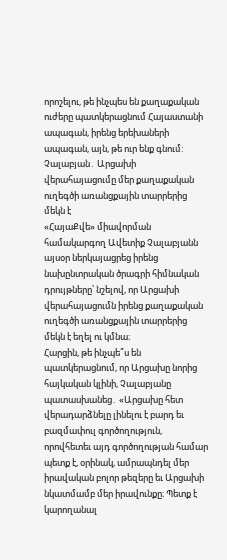որոշելու, թե ինչպես են քաղաքական ուժերը պատկերացնում Հայաստանի ապագան, իրենց երեխաների ապագան, այն, թե ուր ենք գնում:
Չալաբյան․ Արցախի վերահայացումը մեր քաղաքական ուղեգծի առանցքային տարրերից մեկն է
«ՀայաՔվե» միավորման համակարգող Ավետիք Չալաբյանն այսօր ներկայացրեց իրենց նախընտրական ծրագրի հիմնական դրույթները՝ նշելով, որ Արցախի վերահայացումն իրենց քաղաքական ուղեգծի առանցքային տարրերից մեկն է եղել ու կմնա։
Հարցին, թե ինչպե՞ս են պատկերացնում, որ Արցախը նորից հայկական կլինի, Չալաբյանը պատասխանեց․ «Արցախը հետ վերադարձնելը լինելու է բարդ եւ բազմափուլ գործողություն, որովհետեւ այդ գործողության համար պետք է, օրինակ, ամրապնդել մեր իրավական բոլոր թեզերը եւ Արցախի նկատմամբ մեր իրավունքը։ Պետք է կարողանալ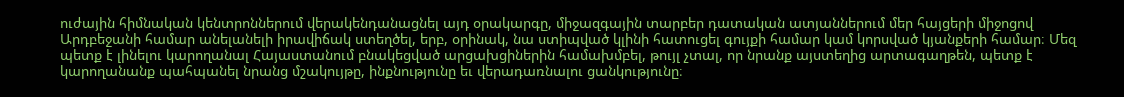ուժային հիմնական կենտրոններում վերակենդանացնել այդ օրակարգը, միջազգային տարբեր դատական ատյաններում մեր հայցերի միջոցով Արդբեջանի համար անելանելի իրավիճակ ստեղծել, երբ, օրինակ, նա ստիպված կլինի հատուցել գույքի համար կամ կորսված կյանքերի համար։ Մեզ պետք է լինելու կարողանալ Հայաստանում բնակեցված արցախցիներին համախմբել, թույլ չտալ, որ նրանք այստեղից արտագաղթեն, պետք է կարողանանք պահպանել նրանց մշակույթը, ինքնությունը եւ վերադառնալու ցանկությունը։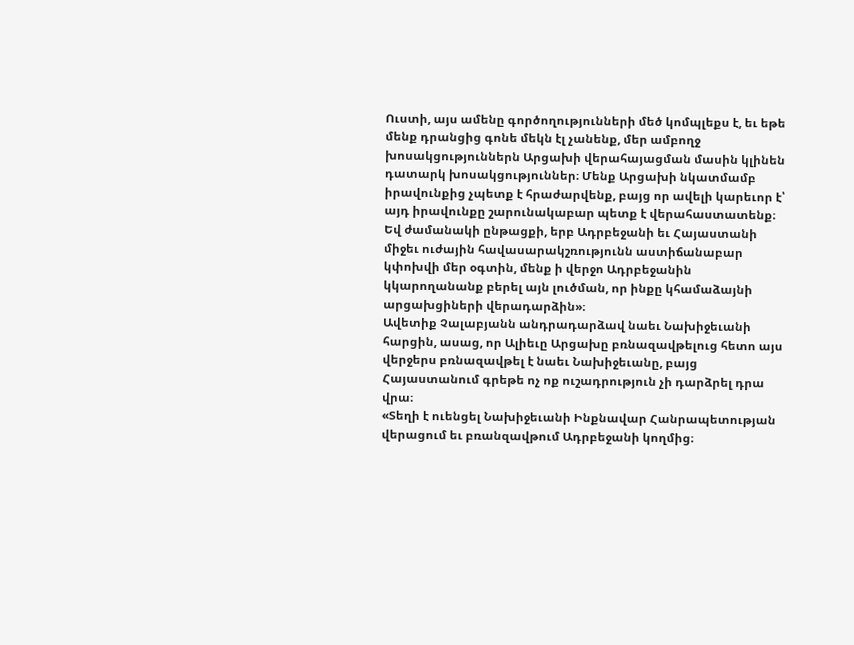Ուստի, այս ամենը գործողությունների մեծ կոմպլեքս է, եւ եթե մենք դրանցից գոնե մեկն էլ չանենք, մեր ամբողջ խոսակցություններն Արցախի վերահայացման մասին կլինեն դատարկ խոսակցություններ։ Մենք Արցախի նկատմամբ իրավունքից չպետք է հրաժարվենք, բայց որ ավելի կարեւոր է՝ այդ իրավունքը շարունակաբար պետք է վերահաստատենք։ Եվ ժամանակի ընթացքի, երբ Ադրբեջանի եւ Հայաստանի միջեւ ուժային հավասարակշռությունն աստիճանաբար կփոխվի մեր օգտին, մենք ի վերջո Ադրբեջանին կկարողանանք բերել այն լուծման, որ ինքը կհամաձայնի արցախցիների վերադարձին»։
Ավետիք Չալաբյանն անդրադարձավ նաեւ Նախիջեւանի հարցին, ասաց, որ Ալիեւը Արցախը բռնազավթելուց հետո այս վերջերս բռնազավթել է նաեւ Նախիջեւանը, բայց Հայաստանում գրեթե ոչ ոք ուշադրություն չի դարձրել դրա վրա։
«Տեղի է ուենցել Նախիջեւանի Ինքնավար Հանրապետության վերացում եւ բռանզավթում Ադրբեջանի կողմից։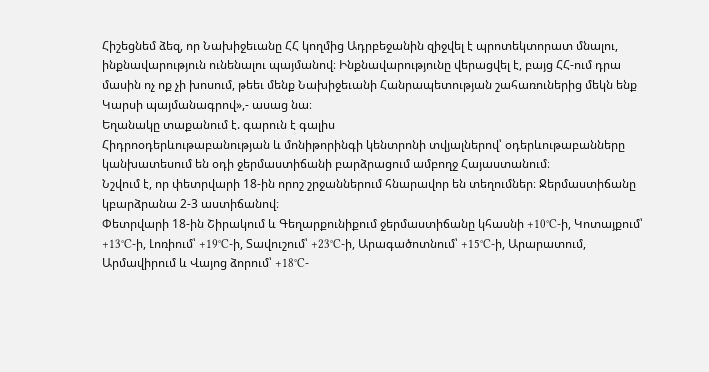Հիշեցնեմ ձեզ, որ Նախիջեւանը ՀՀ կողմից Ադրբեջանին զիջվել է պրոտեկտորատ մնալու, ինքնավարություն ունենալու պայմանով։ Ինքնավարությունը վերացվել է, բայց ՀՀ-ում դրա մասին ոչ ոք չի խոսում, թեեւ մենք Նախիջեւանի Հանրապետության շահառուներից մեկն ենք Կարսի պայմանագրով»,- ասաց նա։
Եղանակը տաքանում է. գարուն է գալիս
Հիդրոօդերևութաբանության և մոնիթորինգի կենտրոնի տվյալներով՝ օդերևութաբանները կանխատեսում են օդի ջերմաստիճանի բարձրացում ամբողջ Հայաստանում։
Նշվում է, որ փետրվարի 18-ին որոշ շրջաններում հնարավոր են տեղումներ։ Ջերմաստիճանը կբարձրանա 2-3 աստիճանով։
Փետրվարի 18-ին Շիրակում և Գեղարքունիքում ջերմաստիճանը կհասնի +10°C-ի, Կոտայքում՝ +13°C-ի, Լոռիում՝ +19°C-ի, Տավուշում՝ +23°C-ի, Արագածոտնում՝ +15°C-ի, Արարատում, Արմավիրում և Վայոց ձորում՝ +18°C-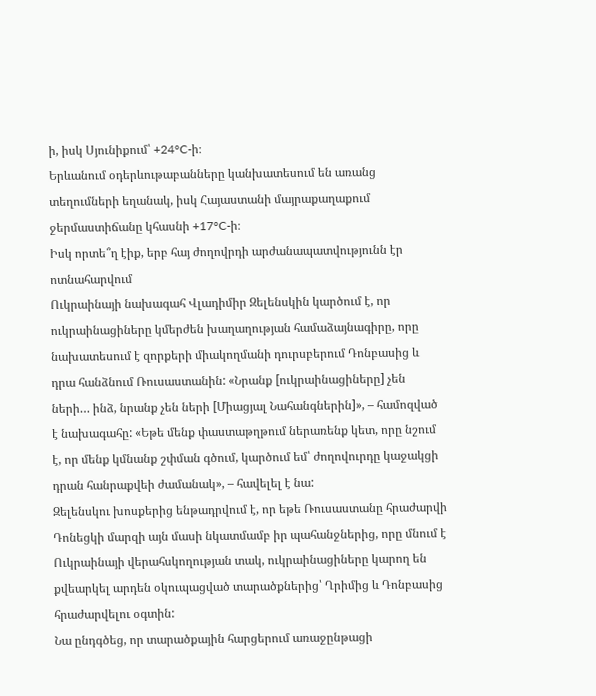ի, իսկ Սյունիքում՝ +24°C-ի։
Երևանում օդերևութաբանները կանխատեսում են առանց տեղումների եղանակ, իսկ Հայաստանի մայրաքաղաքում ջերմաստիճանը կհասնի +17°C-ի։
Իսկ որտե՞ղ էիք, երբ հայ ժողովրդի արժանապատվությունն էր ոտնահարվում
Ուկրաինայի նախագահ Վլադիմիր Զելենսկին կարծում է, որ ուկրաինացիները կմերժեն խաղաղության համաձայնագիրը, որը նախատեսում է զորքերի միակողմանի դուրսբերում Դոնբասից և դրա հանձնում Ռուսաստանին: «Նրանք [ուկրաինացիները] չեն ների… ինձ, նրանք չեն ների [Միացյալ Նահանգներին]», – համոզված է նախագահը: «Եթե մենք փաստաթղթում ներառենք կետ, որը նշում է, որ մենք կմնանք շփման գծում, կարծում եմ՝ ժողովուրդը կաջակցի դրան հանրաքվեի ժամանակ», – հավելել է նա:
Զելենսկու խոսքերից ենթադրվում է, որ եթե Ռուսաստանը հրաժարվի Դոնեցկի մարզի այն մասի նկատմամբ իր պահանջներից, որը մնում է Ուկրաինայի վերահսկողության տակ, ուկրաինացիները կարող են քվեարկել արդեն օկուպացված տարածքներից՝ Ղրիմից և Դոնբասից հրաժարվելու օգտին:
Նա ընդգծեց, որ տարածքային հարցերում առաջընթացի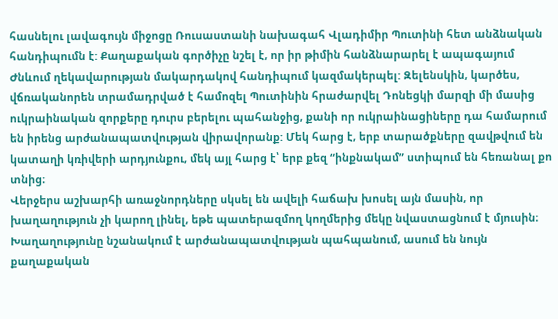հասնելու լավագույն միջոցը Ռուսաստանի նախագահ Վլադիմիր Պուտինի հետ անձնական հանդիպումն է: Քաղաքական գործիչը նշել է, որ իր թիմին հանձնարարել է ապագայում Ժնևում ղեկավարության մակարդակով հանդիպում կազմակերպել: Զելենսկին, կարծես, վճռականորեն տրամադրված է համոզել Պուտինին հրաժարվել Դոնեցկի մարզի մի մասից ուկրաինական զորքերը դուրս բերելու պահանջից, քանի որ ուկրաինացիները դա համարում են իրենց արժանապատվության վիրավորանք: Մեկ հարց է, երբ տարածքները զավթվում են կատաղի կռիվերի արդյունքու, մեկ այլ հարց է՝ երբ քեզ “ինքնակամ” ստիպում են հեռանալ քո տնից։
Վերջերս աշխարհի առաջնորդները սկսել են ավելի հաճախ խոսել այն մասին, որ խաղաղություն չի կարող լինել, եթե պատերազմող կողմերից մեկը նվաստացնում է մյուսին։ Խաղաղությունը նշանակում է արժանապատվության պահպանում, ասում են նույն քաղաքական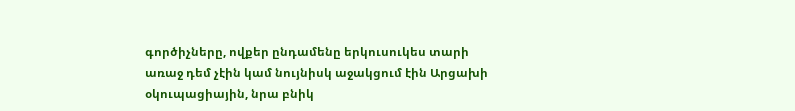գործիչները, ովքեր ընդամենը երկուսուկես տարի առաջ դեմ չէին կամ նույնիսկ աջակցում էին Արցախի օկուպացիային, նրա բնիկ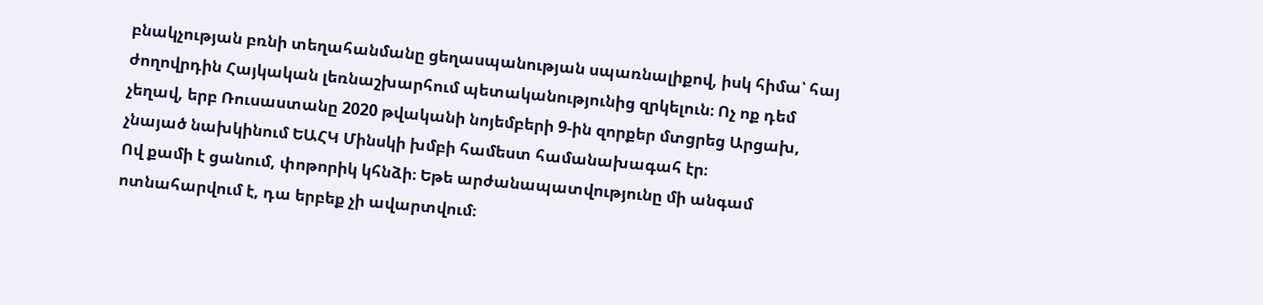բնակչության բռնի տեղահանմանը ցեղասպանության սպառնալիքով, իսկ հիմա՝ հայ ժողովրդին Հայկական լեռնաշխարհում պետականությունից զրկելուն։ Ոչ ոք դեմ չեղավ, երբ Ռուսաստանը 2020 թվականի նոյեմբերի 9-ին զորքեր մտցրեց Արցախ, չնայած նախկինում ԵԱՀԿ Մինսկի խմբի համեստ համանախագահ էր։
Ով քամի է ցանում, փոթորիկ կհնձի։ Եթե արժանապատվությունը մի անգամ ոտնահարվում է, դա երբեք չի ավարտվում։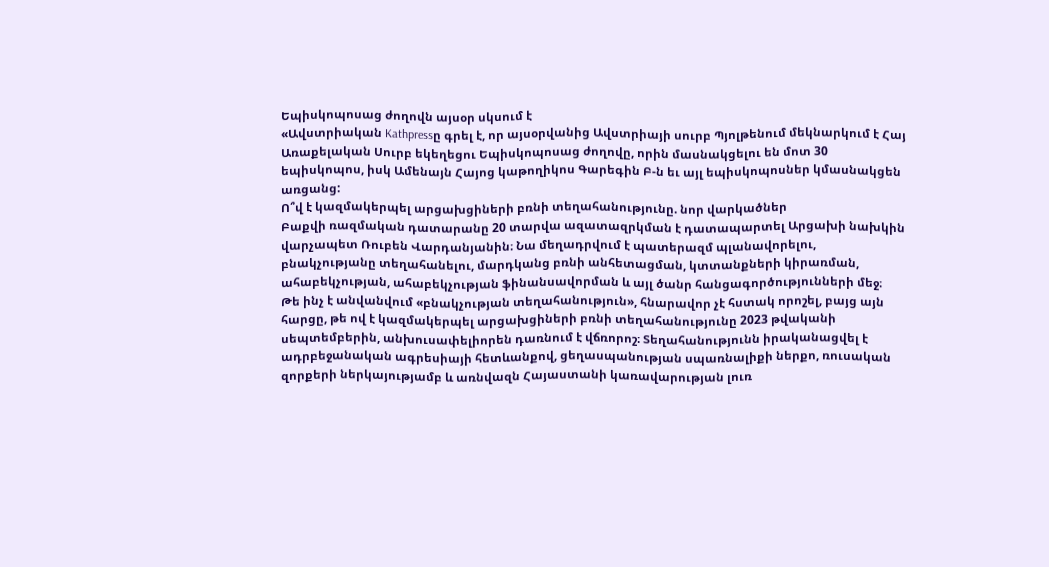Եպիսկոպոսաց ժողովն այսօր սկսում է
«Ավստրիական Kathpressը գրել է, որ այսօրվանից Ավստրիայի սուրբ Պյոլթենում մեկնարկում է Հայ Առաքելական Սուրբ եկեղեցու Եպիսկոպոսաց ժողովը, որին մասնակցելու են մոտ 30 եպիսկոպոս, իսկ Ամենայն Հայոց կաթողիկոս Գարեգին Բ-ն եւ այլ եպիսկոպոսներ կմասնակցեն առցանց:
Ո՞վ է կազմակերպել արցախցիների բռնի տեղահանությունը. նոր վարկածներ
Բաքվի ռազմական դատարանը 20 տարվա ազատազրկման է դատապարտել Արցախի նախկին վարչապետ Ռուբեն Վարդանյանին։ Նա մեղադրվում է պատերազմ պլանավորելու, բնակչությանը տեղահանելու, մարդկանց բռնի անհետացման, կտտանքների կիրառման, ահաբեկչության, ահաբեկչության ֆինանսավորման և այլ ծանր հանցագործությունների մեջ։
Թե ինչ է անվանվում «բնակչության տեղահանություն», հնարավոր չէ հստակ որոշել, բայց այն հարցը, թե ով է կազմակերպել արցախցիների բռնի տեղահանությունը 2023 թվականի սեպտեմբերին, անխուսափելիորեն դառնում է վճռորոշ։ Տեղահանությունն իրականացվել է ադրբեջանական ագրեսիայի հետևանքով, ցեղասպանության սպառնալիքի ներքո, ռուսական զորքերի ներկայությամբ և առնվազն Հայաստանի կառավարության լուռ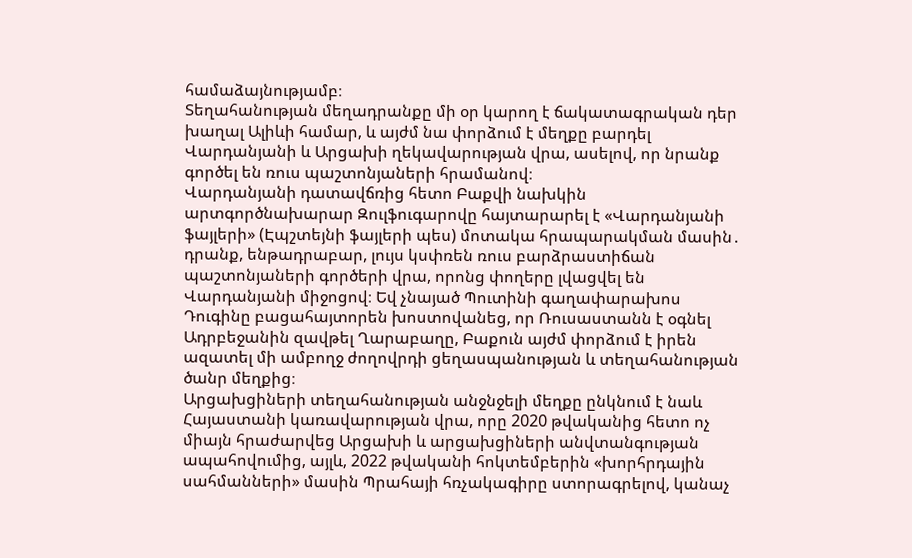համաձայնությամբ։
Տեղահանության մեղադրանքը մի օր կարող է ճակատագրական դեր խաղալ Ալիևի համար, և այժմ նա փորձում է մեղքը բարդել Վարդանյանի և Արցախի ղեկավարության վրա, ասելով, որ նրանք գործել են ռուս պաշտոնյաների հրամանով։
Վարդանյանի դատավճռից հետո Բաքվի նախկին արտգործնախարար Զուլֆուգարովը հայտարարել է «Վարդանյանի ֆայլերի» (Էպշտեյնի ֆայլերի պես) մոտակա հրապարակման մասին․ դրանք, ենթադրաբար, լույս կսփռեն ռուս բարձրաստիճան պաշտոնյաների գործերի վրա, որոնց փողերը լվացվել են Վարդանյանի միջոցով։ Եվ չնայած Պուտինի գաղափարախոս Դուգինը բացահայտորեն խոստովանեց, որ Ռուսաստանն է օգնել Ադրբեջանին զավթել Ղարաբաղը, Բաքուն այժմ փորձում է իրեն ազատել մի ամբողջ ժողովրդի ցեղասպանության և տեղահանության ծանր մեղքից։
Արցախցիների տեղահանության անջնջելի մեղքը ընկնում է նաև Հայաստանի կառավարության վրա, որը 2020 թվականից հետո ոչ միայն հրաժարվեց Արցախի և արցախցիների անվտանգության ապահովումից, այլև, 2022 թվականի հոկտեմբերին «խորհրդային սահմանների» մասին Պրահայի հռչակագիրը ստորագրելով, կանաչ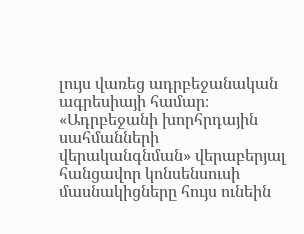լույս վառեց ադրբեջանական ագրեսիայի համար։
«Ադրբեջանի խորհրդային սահմանների վերականգնման» վերաբերյալ հանցավոր կոնսենսուսի մասնակիցները հույս ունեին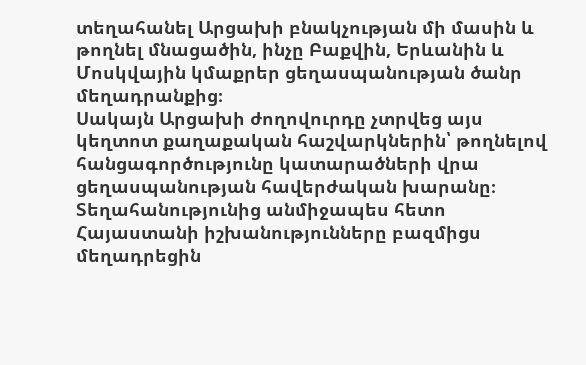տեղահանել Արցախի բնակչության մի մասին և թողնել մնացածին, ինչը Բաքվին, Երևանին և Մոսկվային կմաքրեր ցեղասպանության ծանր մեղադրանքից։
Սակայն Արցախի ժողովուրդը չտրվեց այս կեղտոտ քաղաքական հաշվարկներին՝ թողնելով հանցագործությունը կատարածների վրա ցեղասպանության հավերժական խարանը։
Տեղահանությունից անմիջապես հետո Հայաստանի իշխանությունները բազմիցս մեղադրեցին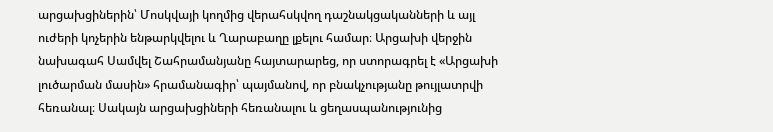արցախցիներին՝ Մոսկվայի կողմից վերահսկվող դաշնակցականների և այլ ուժերի կոչերին ենթարկվելու և Ղարաբաղը լքելու համար։ Արցախի վերջին նախագահ Սամվել Շահրամանյանը հայտարարեց, որ ստորագրել է «Արցախի լուծարման մասին» հրամանագիր՝ պայմանով, որ բնակչությանը թույլատրվի հեռանալ։ Սակայն արցախցիների հեռանալու և ցեղասպանությունից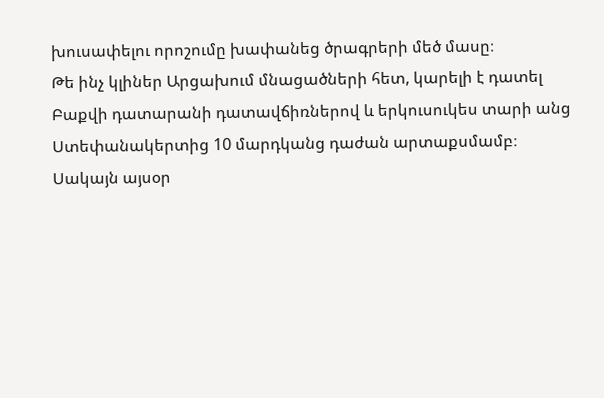խուսափելու որոշումը խափանեց ծրագրերի մեծ մասը։
Թե ինչ կլիներ Արցախում մնացածների հետ, կարելի է դատել Բաքվի դատարանի դատավճիռներով և երկուսուկես տարի անց Ստեփանակերտից 10 մարդկանց դաժան արտաքսմամբ։
Սակայն այսօր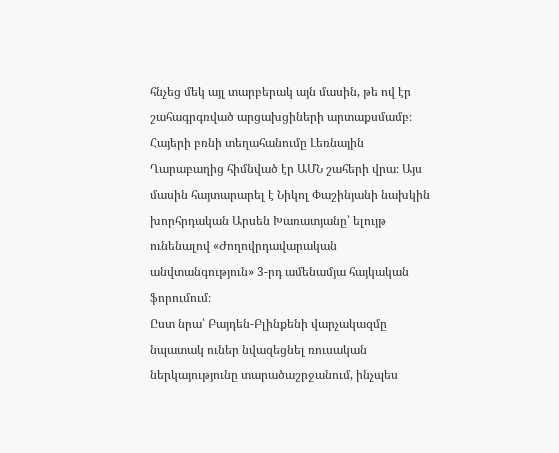հնչեց մեկ այլ տարբերակ այն մասին, թե ով էր շահագրգռված արցախցիների արտաքսմամբ։
Հայերի բռնի տեղահանումը Լեռնային Ղարաբաղից հիմնված էր ԱՄՆ շահերի վրա։ Այս մասին հայտարարել է Նիկոլ Փաշինյանի նախկին խորհրդական Արսեն Խառատյանը՝ ելույթ ունենալով «Ժողովրդավարական անվտանգություն» 3-րդ ամենամյա հայկական ֆորումում։
Ըստ նրա՝ Բայդեն-Բլինքենի վարչակազմը նպատակ ուներ նվազեցնել ռուսական ներկայությունը տարածաշրջանում, ինչպես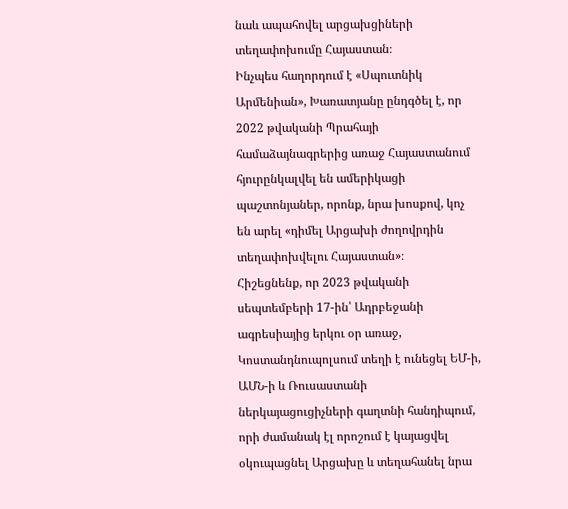նաև ապահովել արցախցիների տեղափոխումը Հայաստան։
Ինչպես հաղորդում է «Սպուտնիկ Արմենիան», Խառատյանը ընդգծել է, որ 2022 թվականի Պրահայի համաձայնագրերից առաջ Հայաստանում հյուրընկալվել են ամերիկացի պաշտոնյաներ, որոնք, նրա խոսքով, կոչ են արել «դիմել Արցախի ժողովրդին տեղափոխվելու Հայաստան»։
Հիշեցնենք, որ 2023 թվականի սեպտեմբերի 17-ին՝ Ադրբեջանի ագրեսիայից երկու օր առաջ, Կոստանդնուպոլսում տեղի է ունեցել ԵՄ-ի, ԱՄՆ-ի և Ռուսաստանի ներկայացուցիչների գաղտնի հանդիպում, որի ժամանակ էլ որոշում է կայացվել օկուպացնել Արցախը և տեղահանել նրա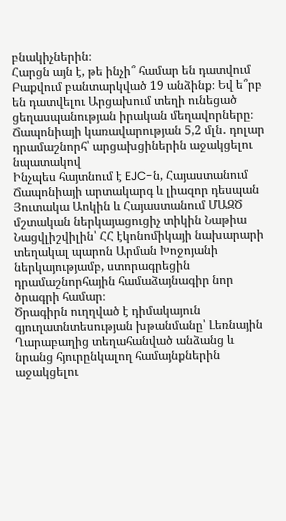բնակիչներին։
Հարցն այն է, թե ինչի՞ համար են դատվում Բաքվում բանտարկված 19 անձինք։ Եվ ե՞րբ են դատվելու Արցախում տեղի ունեցած ցեղասպանության իրական մեղավորները։
Ճապոնիայի կառավարության 5,2 մլն․ դոլար դրամաշնորհ՝ արցախցիներին աջակցելու նպատակով
Ինչպես հայտնում է EJC-ն, Հայաստանում Ճապոնիայի արտակարգ և լիազոր դեսպան Յուտակա Աոկին և Հայաստանում ՄԱԶԾ մշտական ներկայացուցիչ տիկին Նաթիա Նացվլիշվիլին՝ ՀՀ էկոնոմիկայի նախարարի տեղակալ պարոն Արման Խոջոյանի ներկայությամբ, ստորագրեցին դրամաշնորհային համաձայնագիր նոր ծրագրի համար։
Ծրագիրն ուղղված է դիմակայուն գյուղատնտեսության խթանմանը՝ Լեռնային Ղարաբաղից տեղահանված անձանց և նրանց հյուրընկալող համայնքներին աջակցելու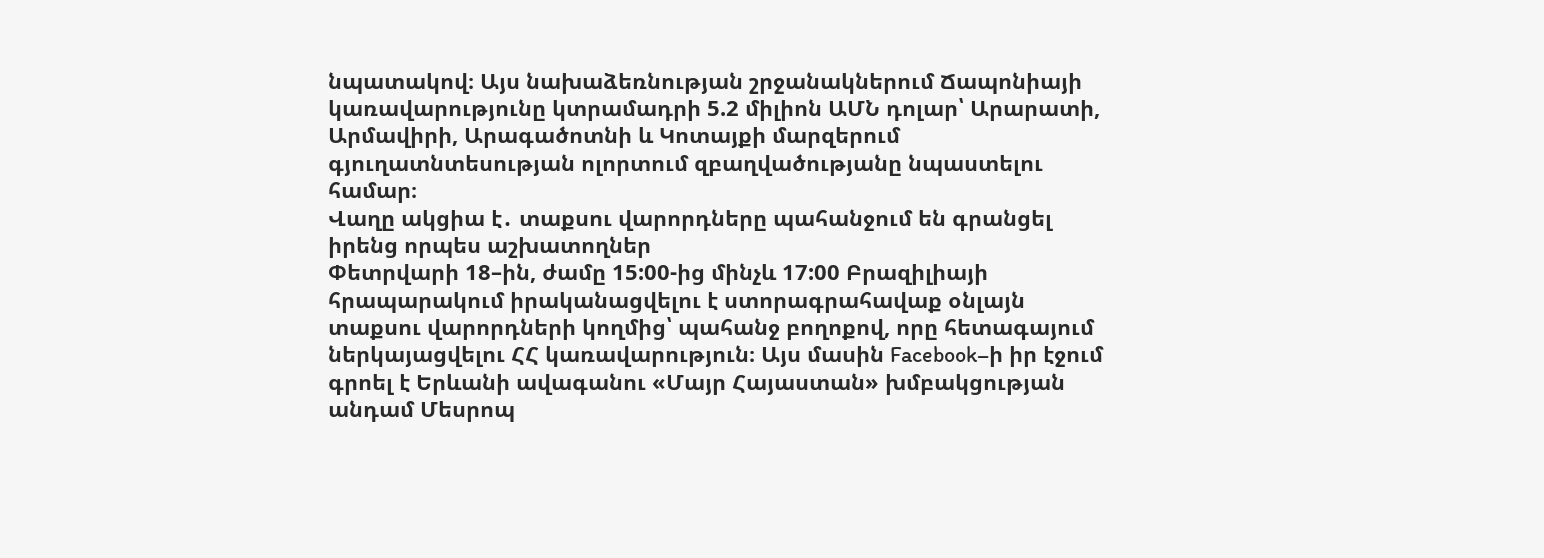նպատակով։ Այս նախաձեռնության շրջանակներում Ճապոնիայի կառավարությունը կտրամադրի 5.2 միլիոն ԱՄՆ դոլար՝ Արարատի, Արմավիրի, Արագածոտնի և Կոտայքի մարզերում գյուղատնտեսության ոլորտում զբաղվածությանը նպաստելու համար։
Վաղը ակցիա է․ տաքսու վարորդները պահանջում են գրանցել իրենց որպես աշխատողներ
Փետրվարի 18–ին, ժամը 15:00-ից մինչև 17:00 Բրազիլիայի հրապարակում իրականացվելու է ստորագրահավաք օնլայն տաքսու վարորդների կողմից՝ պահանջ բողոքով, որը հետագայում ներկայացվելու ՀՀ կառավարություն։ Այս մասին Facebook–ի իր էջում գրոել է Երևանի ավագանու «Մայր Հայաստան» խմբակցության անդամ Մեսրոպ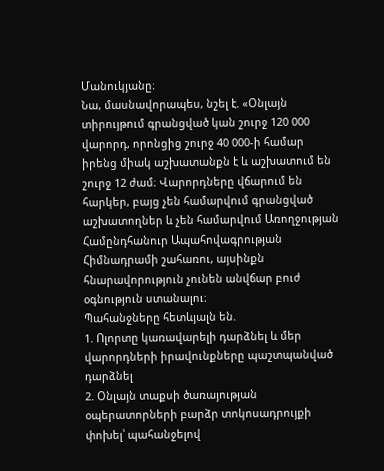Մանուկյանը։
Նա, մասնավորապես, նշել է. «Օնլայն տիրույթում գրանցված կան շուրջ 120 000 վարորդ, որոնցից շուրջ 40 000-ի համար իրենց միակ աշխատանքն է և աշխատում են շուրջ 12 ժամ։ Վարորդները վճարում են հարկեր, բայց չեն համարվում գրանցված աշխատողներ և չեն համարվում Առողջության Համընդհանուր Ապահովագրության Հիմնադրամի շահառու, այսինքն հնարավորություն չունեն անվճար բուժ օգնություն ստանալու։
Պահանջները հետևյալն են.
1. Ոլորտը կառավարելի դարձնել և մեր վարորդների իրավունքները պաշտպանված դարձնել
2. Օնլայն տաքսի ծառայության օպերատորների բարձր տոկոսադրույքի փոխել՝ պահանջելով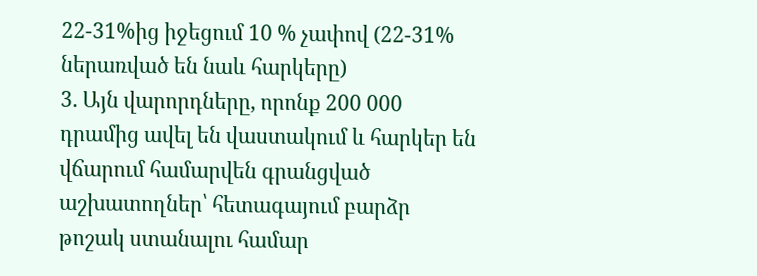22-31%ից իջեցում 10 % չափով (22-31% ներառված են նաև հարկերը)
3. Այն վարորդները, որոնք 200 000 դրամից ավել են վաստակում և հարկեր են վճարում համարվեն գրանցված աշխատողներ՝ հետագայում բարձր թոշակ ստանալու համար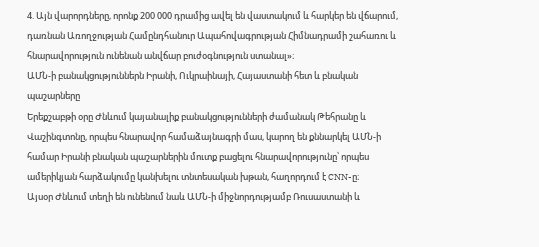4. Այն վարորդները, որոնք 200 000 դրամից ավել են վաստակում և հարկեր են վճարում, դառնան Առողջության Համընդհանուր Ապահովագրության Հիմնադրամի շահառու և հնարավորություն ունենան անվճար բուժօգնություն ստանալ»։
ԱՄՆ-ի բանակցություններն Իրանի, Ուկրաինայի, Հայաստանի հետ և բնական պաշարները
Երեքշաբթի օրը Ժնևում կայանալիք բանակցությունների ժամանակ Թեհրանը և Վաշինգտոնը, որպես հնարավոր համաձայնագրի մաս, կարող են քննարկել ԱՄՆ-ի համար Իրանի բնական պաշարներին մուտք բացելու հնարավորությունը՝ որպես ամերիկյան հարձակումը կանխելու տնտեսական խթան, հաղորդում է CNN-ը։
Այսօր Ժնևում տեղի են ունենում նաև ԱՄՆ-ի միջնորդությամբ Ռուսաստանի և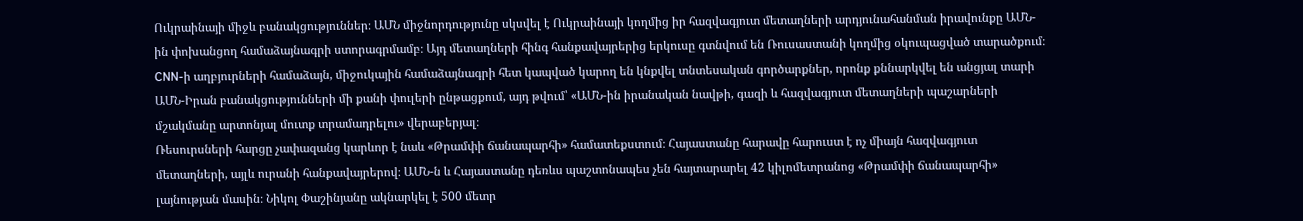Ուկրաինայի միջև բանակցություններ։ ԱՄՆ միջնորդությունը սկսվել է Ուկրաինայի կողմից իր հազվագյուտ մետաղների արդյունահանման իրավունքը ԱՄՆ-ին փոխանցող համաձայնագրի ստորագրմամբ։ Այդ մետաղների հինգ հանքավայրերից երկուսը գտնվում են Ռուսաստանի կողմից օկուպացված տարածքում։
CNN-ի աղբյուրների համաձայն, միջուկային համաձայնագրի հետ կապված կարող են կնքվել տնտեսական գործարքներ, որոնք քննարկվել են անցյալ տարի ԱՄՆ-Իրան բանակցությունների մի քանի փուլերի ընթացքում, այդ թվում՝ «ԱՄՆ-ին իրանական նավթի, գազի և հազվագյուտ մետաղների պաշարների մշակմանը արտոնյալ մուտք տրամադրելու» վերաբերյալ։
Ռեսուրսների հարցը չափազանց կարևոր է նաև «Թրամփի ճանապարհի» համատեքստում։ Հայաստանը հարավը հարուստ է ոչ միայն հազվագյուտ մետաղների, այլև ուրանի հանքավայրերով։ ԱՄՆ-ն և Հայաստանը դեռևս պաշտոնապես չեն հայտարարել 42 կիլոմետրանոց «Թրամփի ճանապարհի» լայնության մասին։ Նիկոլ Փաշինյանը ակնարկել է 500 մետր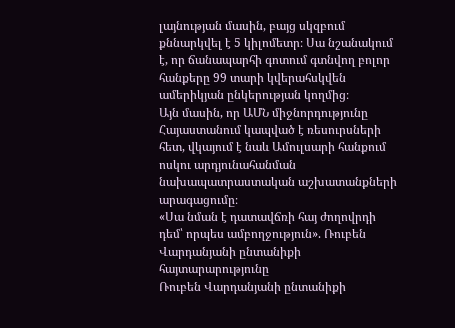լայնության մասին, բայց սկզբում քննարկվել է 5 կիլոմետր։ Սա նշանակում է, որ ճանապարհի գոտում գտնվող բոլոր հանքերը 99 տարի կվերահսկվեն ամերիկյան ընկերության կողմից։
Այն մասին, որ ԱՄՆ միջնորդությունը Հայաստանում կապված է ռեսուրսների հետ, վկայում է նաև Ամուլսարի հանքում ոսկու արդյունահանման նախապատրաստական աշխատանքների արագացումը։
«Սա նման է դատավճռի հայ ժողովրդի դեմ՝ որպես ամբողջություն». Ռուբեն Վարդանյանի ընտանիքի հայտարարությունը
Ռուբեն Վարդանյանի ընտանիքի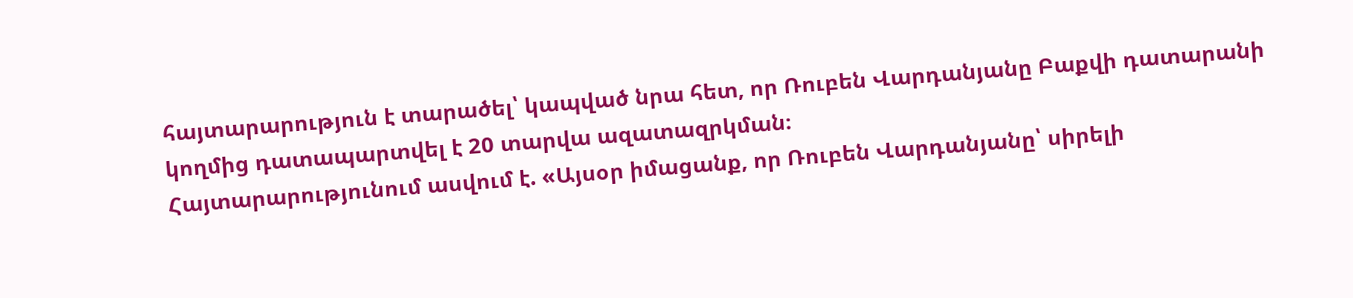հայտարարություն է տարածել՝ կապված նրա հետ, որ Ռուբեն Վարդանյանը Բաքվի դատարանի կողմից դատապարտվել է 20 տարվա ազատազրկման։
Հայտարարությունում ասվում է. «Այսօր իմացանք, որ Ռուբեն Վարդանյանը՝ սիրելի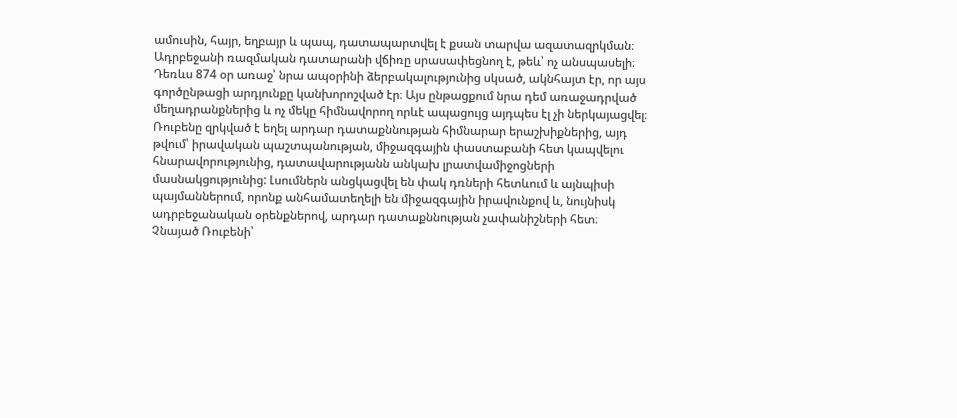ամուսին, հայր, եղբայր և պապ, դատապարտվել է քսան տարվա ազատազրկման։
Ադրբեջանի ռազմական դատարանի վճիռը սրասափեցնող է, թեև՝ ոչ անսպասելի։ Դեռևս 874 օր առաջ՝ նրա ապօրինի ձերբակալությունից սկսած, ակնհայտ էր, որ այս գործընթացի արդյունքը կանխորոշված էր։ Այս ընթացքում նրա դեմ առաջադրված մեղադրանքներից և ոչ մեկը հիմնավորող որևէ ապացույց այդպես էլ չի ներկայացվել։
Ռուբենը զրկված է եղել արդար դատաքննության հիմնարար երաշխիքներից, այդ թվում՝ իրավական պաշտպանության, միջազգային փաստաբանի հետ կապվելու հնարավորությունից, դատավարությանն անկախ լրատվամիջոցների մասնակցությունից: Լսումներն անցկացվել են փակ դռների հետևում և այնպիսի պայմաններում, որոնք անհամատեղելի են միջազգային իրավունքով և, նույնիսկ ադրբեջանական օրենքներով, արդար դատաքննության չափանիշների հետ։
Չնայած Ռուբենի՝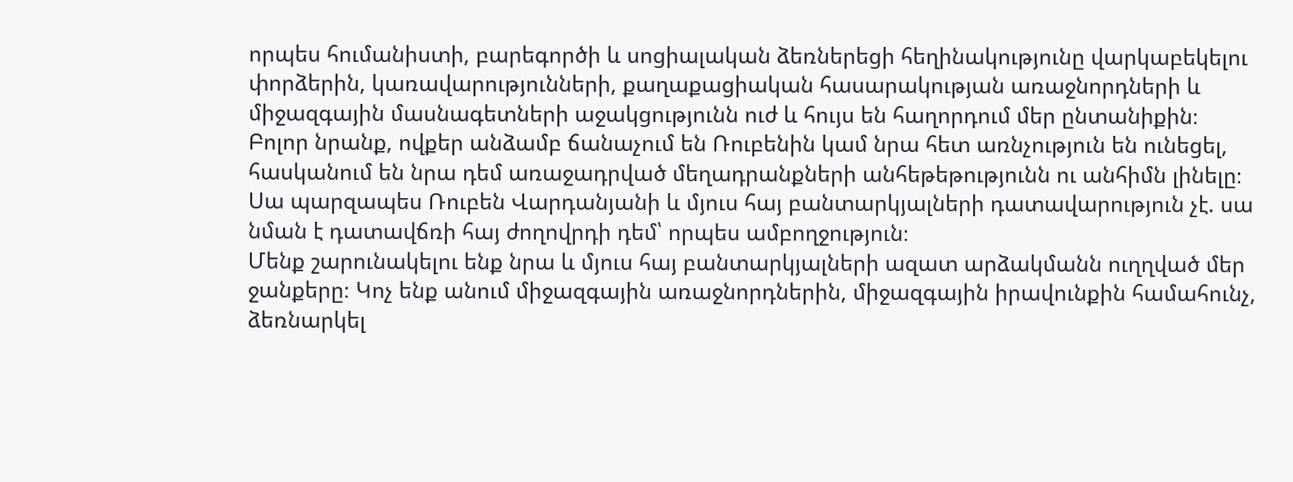որպես հումանիստի, բարեգործի և սոցիալական ձեռներեցի հեղինակությունը վարկաբեկելու փորձերին, կառավարությունների, քաղաքացիական հասարակության առաջնորդների և միջազգային մասնագետների աջակցությունն ուժ և հույս են հաղորդում մեր ընտանիքին։
Բոլոր նրանք, ովքեր անձամբ ճանաչում են Ռուբենին կամ նրա հետ առնչություն են ունեցել, հասկանում են նրա դեմ առաջադրված մեղադրանքների անհեթեթությունն ու անհիմն լինելը։
Սա պարզապես Ռուբեն Վարդանյանի և մյուս հայ բանտարկյալների դատավարություն չէ. սա նման է դատավճռի հայ ժողովրդի դեմ՝ որպես ամբողջություն։
Մենք շարունակելու ենք նրա և մյուս հայ բանտարկյալների ազատ արձակմանն ուղղված մեր ջանքերը։ Կոչ ենք անում միջազգային առաջնորդներին, միջազգային իրավունքին համահունչ, ձեռնարկել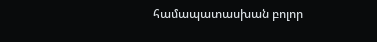համապատասխան բոլոր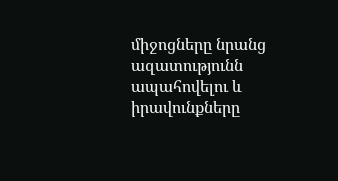միջոցները նրանց ազատությունն ապահովելու և իրավունքները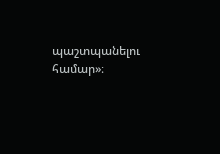պաշտպանելու համար»։